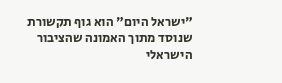"ישראל היום" הוא גוף תקשורת שנוסד מתוך האמונה שהציבור הישראלי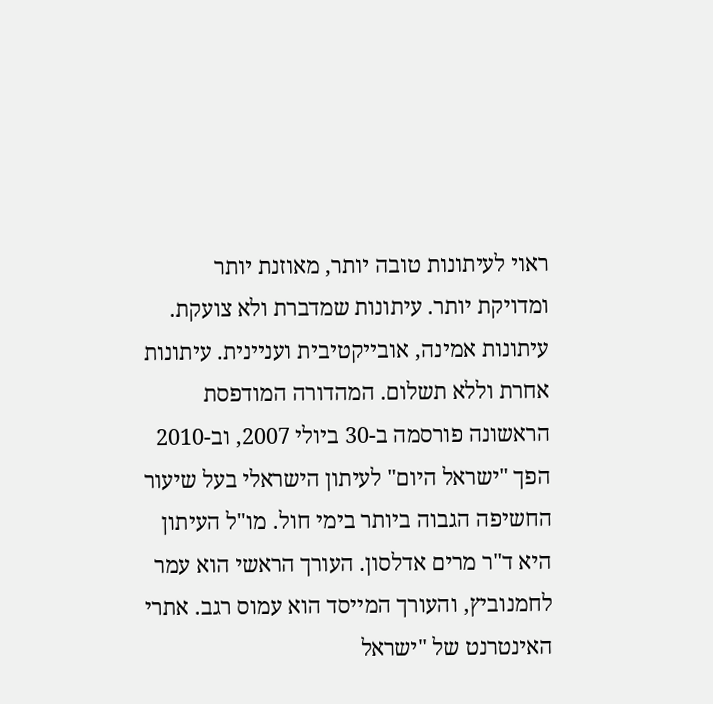ראוי לעיתונות טובה יותר, מאוזנת יותר ומדויקת יותר. עיתונות שמדברת ולא צועקת. עיתונות אמינה, אובייקטיבית ועניינית. עיתונות אחרת וללא תשלום. המהדורה המודפסת הראשונה פורסמה ב-30 ביולי 2007, וב-2010 הפך "ישראל היום" לעיתון הישראלי בעל שיעור החשיפה הגבוה ביותר בימי חול. מו"ל העיתון היא ד"ר מרים אדלסון. העורך הראשי הוא עמר לחמנוביץ, והעורך המייסד הוא עמוס רגב. אתרי האינטרנט של "ישראל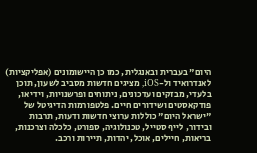היום" בעברית ובאנגלית, כמו כן היישומונים (אפליקציות) לאנדרואיד ול-iOS, מציגים חדשות מסביב לשעון, תוכן בלעדי, מבזקים ועדכונים, ניתוחים ופרשנויות, וידיאו, פודקאסטים ושידורים חיים. פלטפורמות הדיגיטל של "ישראל היום" כוללות ערוצי חדשות ודעות, תרבות ובידור, לייף סטייל, טכנולוגיה, ספורט, כלכלה וצרכנות, בריאות, חיילים, אוכל, יהדות, תיירות ורכב.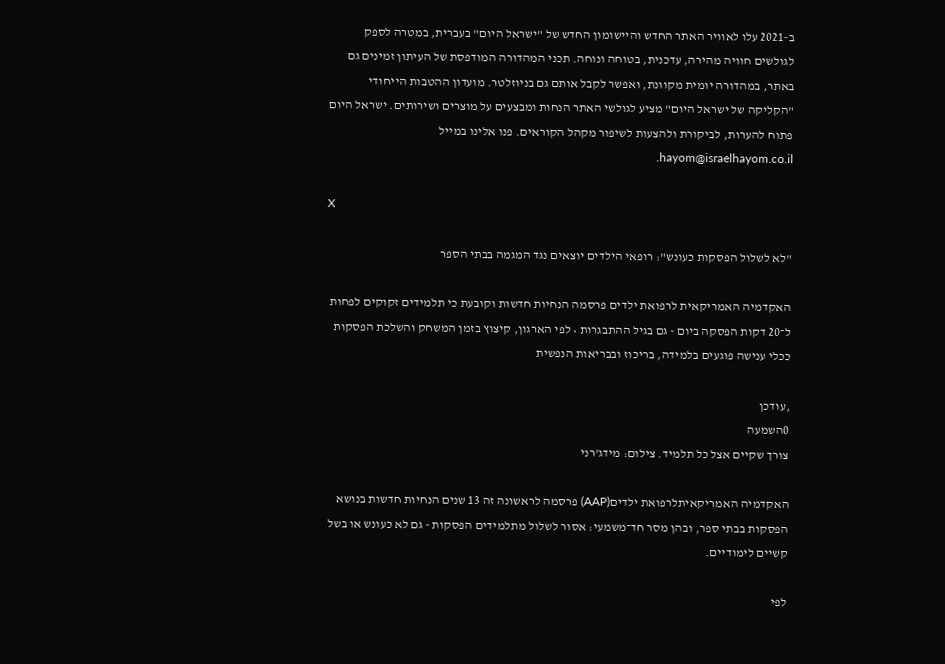ב-2021 עלו לאוויר האתר החדש והיישומון החדש של "ישראל היום" בעברית, במטרה לספק לגולשים חוויה מהירה, עדכנית, בטוחה ונוחה. תכני המהדורה המודפסת של העיתון זמינים גם באתר, במהדורה יומית מקוונת, ואפשר לקבל אותם גם בניוזלטר. מועדון ההטבות הייחודי "הקליקה של ישראל היום" מציע לגולשי האתר הנחות ומבצעים על מוצרים ושירותים. ישראל היום פתוח להערות, לביקורת ולהצעות לשיפור מקהל הקוראים. פנו אלינו במייל hayom@israelhayom.co.il.

X

"לא לשלול הפסקות כעונש": רופאי הילדים יוצאים נגד המגמה בבתי הספר

האקדמיה האמריקאית לרפואת ילדים פרסמה הנחיות חדשות וקובעת כי תלמידים זקוקים לפחות ל־20 דקות הפסקה ביום - גם בגיל ההתבגרות • לפי הארגון, קיצוץ בזמן המשחק והשלכת הפסקות ככלי ענישה פוגעים בלמידה, בריכוז ובבריאות הנפשית

,עודכן
0השמעה
צורך שקיים אצל כל תלמיד. צילום: מידג'רני

האקדמיה האמריקאיתלרפואת ילדים(AAP) פרסמה לראשונה זה 13 שנים הנחיות חדשות בנושא הפסקות בבתי ספר, ובהן מסר חד־משמעי: אסור לשלול מתלמידים הפסקות - גם לא כעונש או בשל קשיים לימודיים.

לפי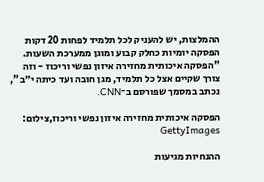ההמלצות, יש להעניק לכל תלמיד לפחות 20 דקות הפסקה יומיות כחלק קבוע ומוגן ממערכת השעות. "הפסקה איכותית מחזירה איזון נפשי וריכוז - וזה צורך שקיים אצל כל תלמיד, מגן חובה ועד כיתה י״ב", נכתב במסמך שפורסם ב־CNN.

הפסקה איכותית מחזירה איזון נפשי וריכוז,צילום: GettyImages

ההנחיות מגיעות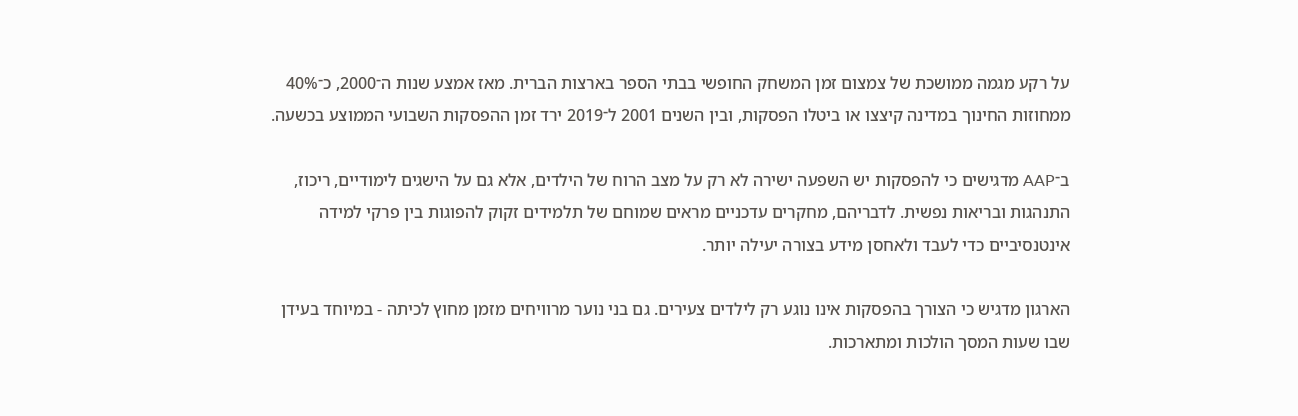על רקע מגמה ממושכת של צמצום זמן המשחק החופשי בבתי הספר בארצות הברית. מאז אמצע שנות ה־2000, כ־40% ממחוזות החינוך במדינה קיצצו או ביטלו הפסקות, ובין השנים 2001 ל־2019 ירד זמן ההפסקות השבועי הממוצע בכשעה.

ב־AAP מדגישים כי להפסקות יש השפעה ישירה לא רק על מצב הרוח של הילדים, אלא גם על הישגים לימודיים, ריכוז, התנהגות ובריאות נפשית. לדבריהם, מחקרים עדכניים מראים שמוחם של תלמידים זקוק להפוגות בין פרקי למידה אינטנסיביים כדי לעבד ולאחסן מידע בצורה יעילה יותר.

הארגון מדגיש כי הצורך בהפסקות אינו נוגע רק לילדים צעירים. גם בני נוער מרוויחים מזמן מחוץ לכיתה - במיוחד בעידן שבו שעות המסך הולכות ומתארכות.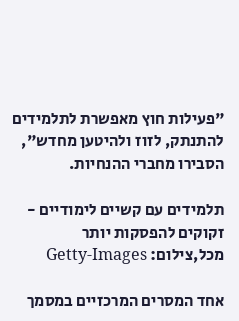"פעילות חוץ מאפשרת לתלמידים להתנתק, לזוז ולהיטען מחדש", הסבירו מחברי ההנחיות.

תלמידים עם קשיים לימודיים - זקוקים להפסקות יותר מכל,צילום: Getty-Images

אחד המסרים המרכזיים במסמך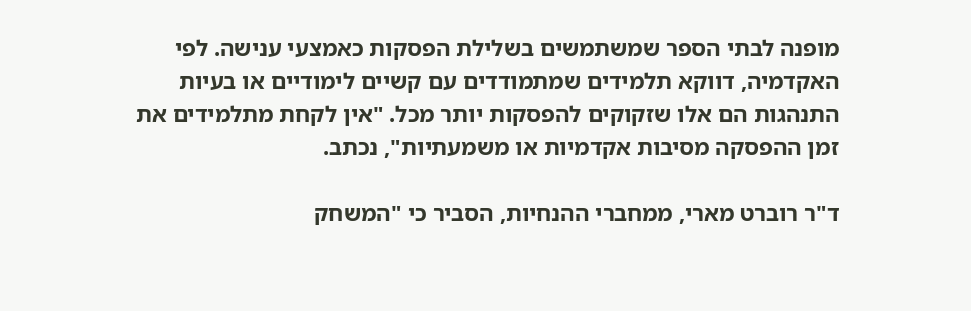מופנה לבתי הספר שמשתמשים בשלילת הפסקות כאמצעי ענישה. לפי האקדמיה, דווקא תלמידים שמתמודדים עם קשיים לימודיים או בעיות התנהגות הם אלו שזקוקים להפסקות יותר מכל. "אין לקחת מתלמידים את זמן ההפסקה מסיבות אקדמיות או משמעתיות", נכתב.

ד"ר רוברט מארי, ממחברי ההנחיות, הסביר כי "המשחק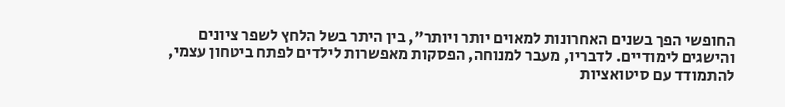החופשי הפך בשנים האחרונות למאוים יותר ויותר", בין היתר בשל הלחץ לשפר ציונים והישגים לימודיים. לדבריו, מעבר למנוחה, הפסקות מאפשרות לילדים לפתח ביטחון עצמי, להתמודד עם סיטואציות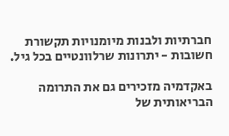חברתיות ולבנות מיומנויות תקשורת חשובות - יתרונות שרלוונטיים בכל גיל.

באקדמיה מזכירים גם את התרומה הבריאותית של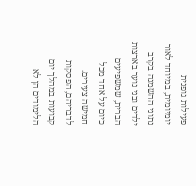פעילות גופנית יומיומית, במיוחד לאור נתוני ההשמנה בקרב ילדים ובני נוער בארצות הברית, שמשפיעים כיום על אחד מכל חמישה צעירים. לדבריהם, הפסקות קבועות במהלך יום הלימודים הן לא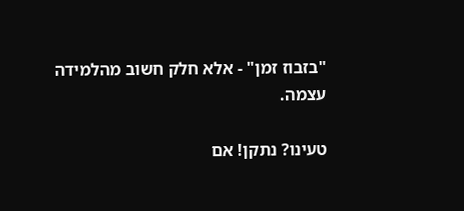"בזבוז זמן" - אלא חלק חשוב מהלמידה עצמה.

טעינו? נתקן! אם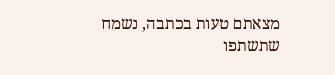מצאתם טעות בכתבה, נשמח שתשתפו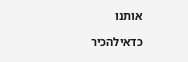אותנו

כדאילהכיר